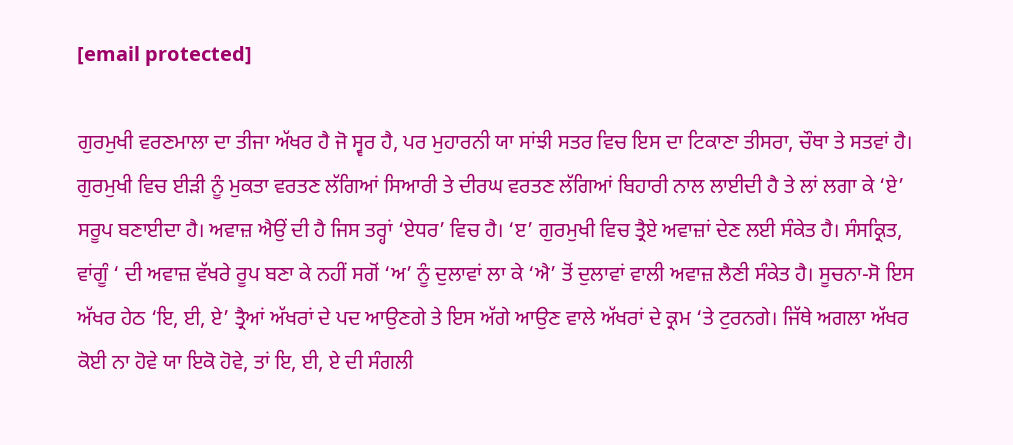[email protected]

ਗੁਰਮੁਖੀ ਵਰਣਮਾਲਾ ਦਾ ਤੀਜਾ ਅੱਖਰ ਹੈ ਜੋ ਸ੍ਵਰ ਹੈ, ਪਰ ਮੁਹਾਰਨੀ ਯਾ ਸਾਂਝੀ ਸਤਰ ਵਿਚ ਇਸ ਦਾ ਟਿਕਾਣਾ ਤੀਸਰਾ, ਚੌਥਾ ਤੇ ਸਤਵਾਂ ਹੈ। ਗੁਰਮੁਖੀ ਵਿਚ ਈੜੀ ਨੂੰ ਮੁਕਤਾ ਵਰਤਣ ਲੱਗਿਆਂ ਸਿਆਰੀ ਤੇ ਦੀਰਘ ਵਰਤਣ ਲੱਗਿਆਂ ਬਿਹਾਰੀ ਨਾਲ ਲਾਈਦੀ ਹੈ ਤੇ ਲਾਂ ਲਗਾ ਕੇ ‘ਏ’ ਸਰੂਪ ਬਣਾਈਦਾ ਹੈ। ਅਵਾਜ਼ ਐਉਂ ਦੀ ਹੈ ਜਿਸ ਤਰ੍ਹਾਂ ‘ਏਧਰ’ ਵਿਚ ਹੈ। ‘ੲ’ ਗੁਰਮੁਖੀ ਵਿਚ ਤ੍ਰੈਏ ਅਵਾਜ਼ਾਂ ਦੇਣ ਲਈ ਸੰਕੇਤ ਹੈ। ਸੰਸਕ੍ਰਿਤ, ਵਾਂਗੂੰ ‘ ਦੀ ਅਵਾਜ਼ ਵੱਖਰੇ ਰੂਪ ਬਣਾ ਕੇ ਨਹੀਂ ਸਗੋਂ ‘ਅ’ ਨੂੰ ਦੁਲਾਵਾਂ ਲਾ ਕੇ ‘ਐ’ ਤੋਂ ਦੁਲਾਵਾਂ ਵਾਲੀ ਅਵਾਜ਼ ਲੈਣੀ ਸੰਕੇਤ ਹੈ। ਸੂਚਨਾ-ਸੋ ਇਸ ਅੱਖਰ ਹੇਠ ‘ਇ, ਈ, ਏ’ ਤ੍ਰੈਆਂ ਅੱਖਰਾਂ ਦੇ ਪਦ ਆਉਣਗੇ ਤੇ ਇਸ ਅੱਗੇ ਆਉਣ ਵਾਲੇ ਅੱਖਰਾਂ ਦੇ ਕ੍ਰਮ ‘ਤੇ ਟੁਰਨਗੇ। ਜਿੱਥੇ ਅਗਲਾ ਅੱਖਰ ਕੋਈ ਨਾ ਹੋਵੇ ਯਾ ਇਕੋ ਹੋਵੇ, ਤਾਂ ਇ, ਈ, ਏ ਦੀ ਸੰਗਲੀ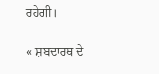ਰਹੇਗੀ।

« ਸ਼ਬਦਾਰਥ ਦੇ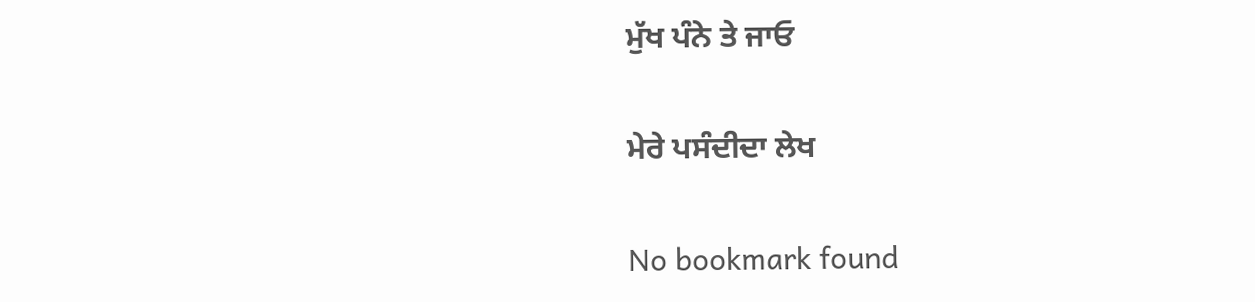ਮੁੱਖ ਪੰਨੇ ਤੇ ਜਾਓ

ਮੇਰੇ ਪਸੰਦੀਦਾ ਲੇਖ

No bookmark found